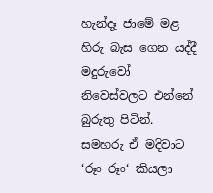හැන්දෑ ජාමේ මළ හිරු බැස ගෙන යද්දී මදුරුවෝ නිවෙස්වලට එන්නේ බුරුතු පිටින්. සමහරු ඒ මදිවාට ‘රූං රූං‘ කියලා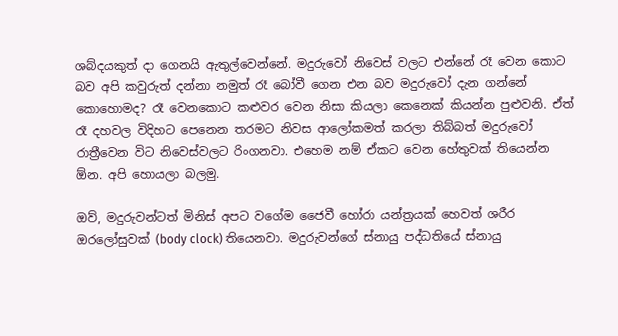ශබ්දයකුත් දා ගෙනයි ඇතුල්වෙන්නේ. මදුරුවෝ නිවෙස් වලට එන්නේ රෑ වෙන කොට බව අපි කවුරුත් දන්නා නමුත් රෑ බෝවී ගෙන එන බව මදුරුවෝ දැන ගන්නේ කොහොමද? රෑ වෙනකොට කළුවර වෙන නිසා කියලා කෙනෙක් කියන්න පුළුවනි. ඒත් රෑ දහවල විදිහට පෙනෙන තරමට නිවස ආලෝකමත් කරලා තිබ්බත් මදුරුවෝ රාත්‍රීවෙන විට නිවෙස්වලට රිංගනවා. එහෙම නම් ඒකට වෙන හේතුවක් තියෙන්න  ඕන. අපි හොයලා බලමු.

ඔව්, මදුරුවන්ටත් මිනිස් අපට වගේම ජෛවී හෝරා යන්ත්‍රයක් හෙවත් ශරීර ඔරලෝසුවක් (body clock) තියෙනවා. මදුරුවන්ගේ ස්නායු පද්ධතියේ ස්නායු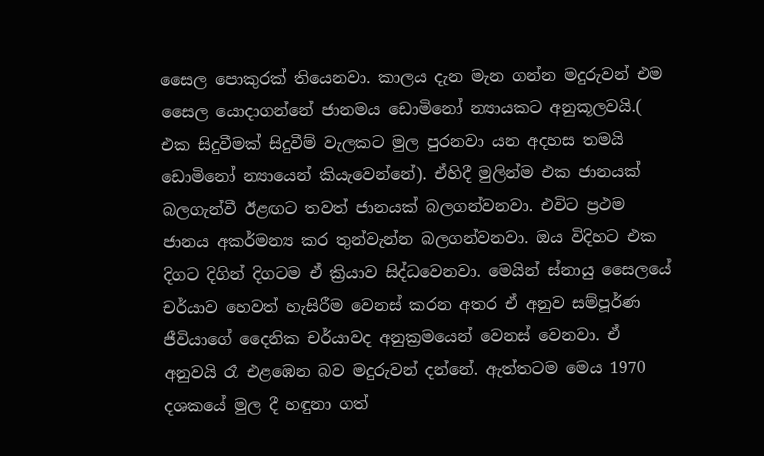සෛල ‍පොකුරක් තියෙනවා. කාලය දැන මැන ගන්න මදුරුවන් එම සෛල යොදාගන්නේ ජානමය ඩොමිනෝ න්‍යායකට අනුකූලවයි.( එක සිදුවීමක් සිදුවීම් වැලකට මුල පුරනවා යන අදහස තමයි ඩොමිනෝ න්‍යායෙන් කියැවෙන්නේ). ඒහිදී මුලින්ම එක ජානයක් බලගැන්වී ඊළඟට තවත් ජානයක් බලගන්වනවා. එවිට ප්‍රථම ජානය අකර්මන්‍ය කර තුන්වැන්න බලගන්වනවා. ඔය විදිහට එක දිගට දිගින් දිගටම ඒ ක්‍රියාව සිද්ධවෙනවා. මෙයින් ස්නායු සෛලයේ චර්යාව හෙවත් හැසිරීම වෙනස් කරන අතර ඒ අනුව සම්පූර්ණ ජීවියාගේ දෛනික චර්යාවද අනුක්‍ර‍මයෙන් වෙනස් වෙනවා. ඒ අනුවයි රෑ එළඹෙන බව මදුරුවන් දන්නේ. ඇත්තටම මෙය 1970 දශකයේ මුල දී හඳුනා ගත්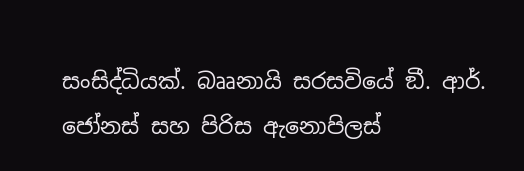සංසිද්ධියක්. බෲනායි සරසවියේ ඞී. ආර්. ජෝනස් සහ පිරිස ඇනොපිලස්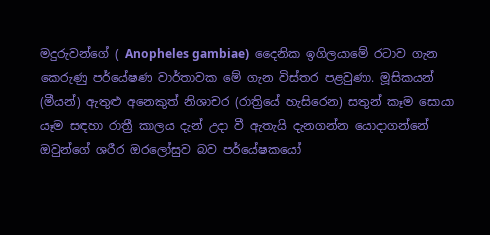මදුරුවන්ගේ ( Anopheles gambiae)  දෛනික ඉගිලයාමේ රටාව ගැන කෙරුණු පර්යේෂණ වාර්තාවක මේ ගැන විස්තර පළවුණා. මූසිකයන් (මීයන්) ඇතුළු අනෙකුත් නිශාචර (රාත්‍රියේ හැසිරෙන) සතුන් කෑම සොයා යෑම සඳහා රාත්‍රී කාලය දැන් උදා වී ඇතැයි දැනගන්න යොදාගන්නේ ඔවුන්ගේ ශරීර ඔරලෝසුව බව පර්යේෂකයෝ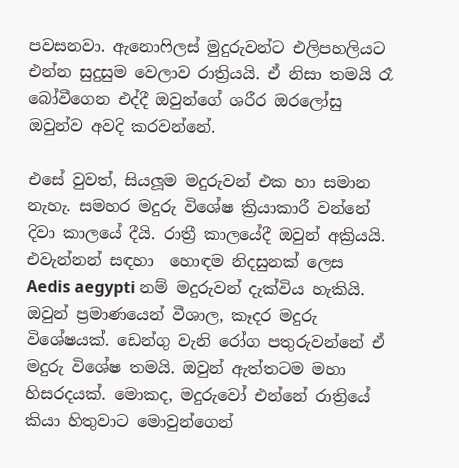පවසනවා. ඇනොෆිලස් මුදුරුවන්ට එලිපහලියට එන්න සුදුසුම වෙලාව රාත්‍රියයි. ඒ නිසා තමයි රෑ බෝවීගෙන එද්දී ඔවුන්ගේ ශරීර ඔරලෝසු ඔවුන්ව අවදි කරවන්නේ.

එසේ වුවත්, සියලූම මදුරුවන් එක හා සමාන නැහැ. සමහර මදුරු විශේෂ ක්‍රියාකාරී වන්නේ දිවා කාලයේ දීයි. රාත්‍රී කාලයේදී ඔවුන් අක්‍රියයි. එවැන්නන් සඳහා  හොඳම නිදසුනක් ලෙස Aedis aegypti නම් මදුරුවන් දැක්විය හැකියි. ඔවුන් ප්‍රමාණයෙන් වීශාල, කෑදර මදුරු විශේෂයක්. ඩෙන්ගු වැනි රෝග පතුරුවන්නේ ඒ මදුරු විශේෂ තමයි. ඔවුන් ඇත්තටම මහා හිසරදයක්. මොකද, මදුරුවෝ එන්නේ රාත්‍රියේ කියා හිතුවාට මොවුන්ගෙන්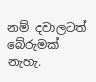නම් දවාලටත් බේරුමක් නැහැ.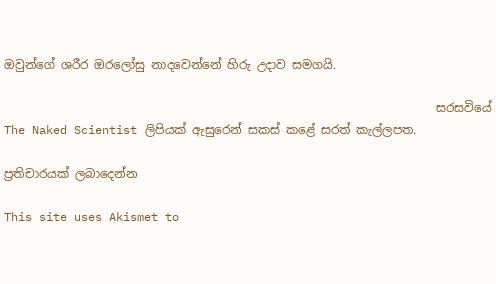ඔවුන්ගේ ශරීර ඔරලෝසු නාදවෙන්නේ හිරු උදාව සමගයි.

                                                                        සරසවියේ The Naked Scientist ලිපියක් ඇසුරෙන් සකස් කළේ සරත් කැල්ලපත.

ප්‍රතිචාරයක් ලබාදෙන්න

This site uses Akismet to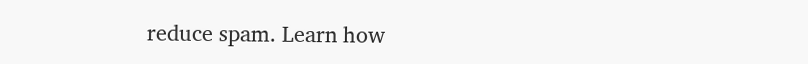reduce spam. Learn how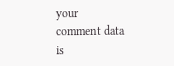your comment data is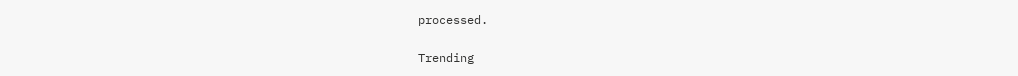processed.

Trending